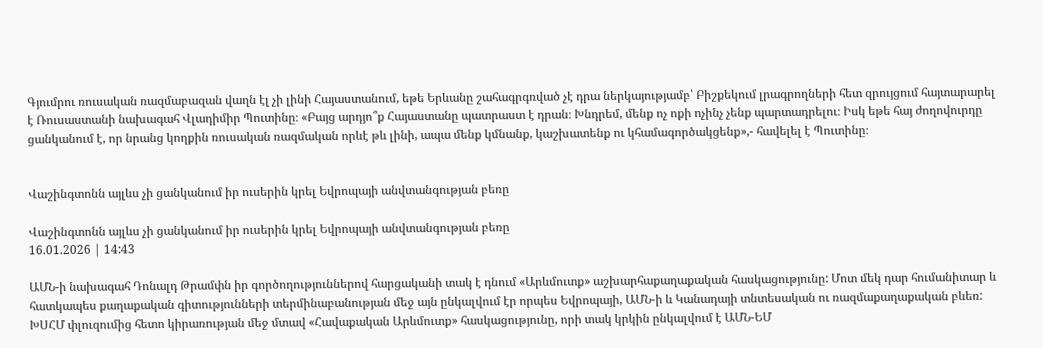Գյումրու ռուսական ռազմաբազան վաղն էլ չի լինի Հայաստանում, եթե Երևանը շահագրգռված չէ դրա ներկայությամբ՝ Բիշքեկում լրագրողների հետ զրույցում հայտարարել է Ռուսաստանի նախագահ Վլադիմիր Պուտինը։ «Բայց արդյո՞ք Հայաստանը պատրաստ է դրան։ Խնդրեմ, մենք ոչ ոքի ոչինչ չենք պարտադրելու։ Իսկ եթե հայ ժողովուրդը ցանկանում է, որ նրանց կողքին ռուսական ռազմական որևէ թև լինի, ապա մենք կմնանք, կաշխատենք ու կհամագործակցենք»,- հավելել է Պուտինը։


Վաշինգտոնն այլևս չի ցանկանում իր ուսերին կրել Եվրոպայի անվտանգության բեռը

Վաշինգտոնն այլևս չի ցանկանում իր ուսերին կրել Եվրոպայի անվտանգության բեռը
16.01.2026 | 14:43

ԱՄՆ-ի նախագահ Դոնալդ Թրամփն իր գործողություններով հարցականի տակ է դնում «Արևմուտք» աշխարհաքաղաքական հասկացությունը: Մոտ մեկ դար հումանիտար և հատկապես քաղաքական գիտությունների տերմինաբանության մեջ այն ընկալվում էր որպես Եվրոպայի, ԱՄՆ-ի և Կանադայի տնտեսական ու ռազմաքաղաքական բևեռ: ԽՍՀՄ փլուզումից հետո կիրառության մեջ մտավ «Հավաքական Արևմուտք» հասկացությունը, որի տակ կրկին ընկալվում է ԱՄՆ-ԵՄ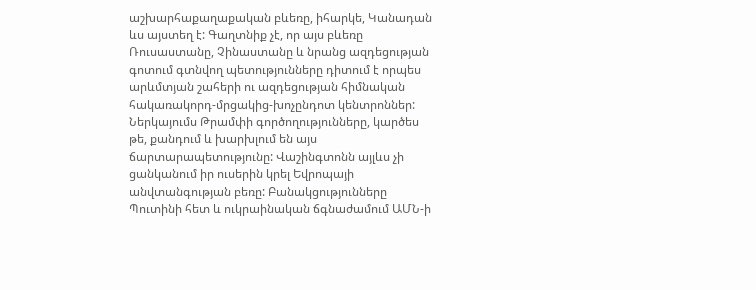աշխարհաքաղաքական բևեռը, իհարկե, Կանադան ևս այստեղ է: Գաղտնիք չէ, որ այս բևեռը Ռուսաստանը, Չինաստանը և նրանց ազդեցության գոտում գտնվող պետությունները դիտում է որպես արևմտյան շահերի ու ազդեցության հիմնական հակառակորդ-մրցակից-խոչընդոտ կենտրոններ: Ներկայումս Թրամփի գործողությունները, կարծես թե, քանդում և խարխլում են այս ճարտարապետությունը: Վաշինգտոնն այլևս չի ցանկանում իր ուսերին կրել Եվրոպայի անվտանգության բեռը: Բանակցությունները Պուտինի հետ և ուկրաինական ճգնաժամում ԱՄՆ-ի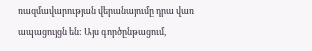ռազմավարության վերանայումը դրա վառ ապացույցն են: Այս գործընթացում,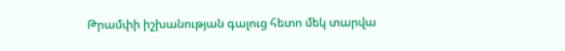Թրամփի իշխանության գալուց հետո մեկ տարվա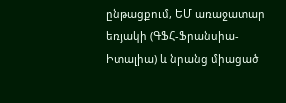ընթացքում, ԵՄ առաջատար եռյակի (ԳՖՀ-Ֆրանսիա-Իտալիա) և նրանց միացած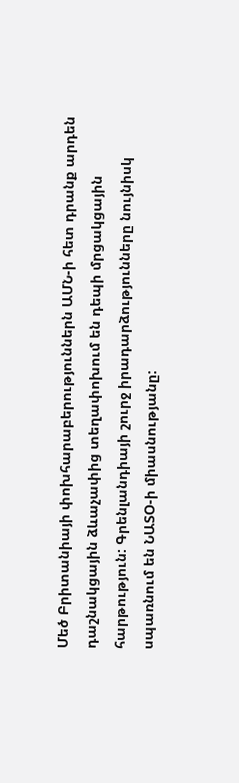Մեծ Բրիտանիայի փոխհարաբերություններն ԱՄՆ-ի հետ դրանք արդեն դաշնակցային ձևաչափից տեղափոխում են դեպի մրցակցային հարթություն: Գրենլանդիայի շուրջ իրադարձությունները նույնիսկ սպառնում են ՆԱՏՕ-ի միասնությանը: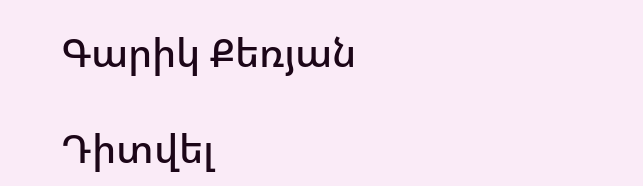Գարիկ Քեռյան

Դիտվել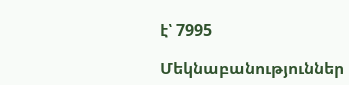է՝ 7995

Մեկնաբանություններ